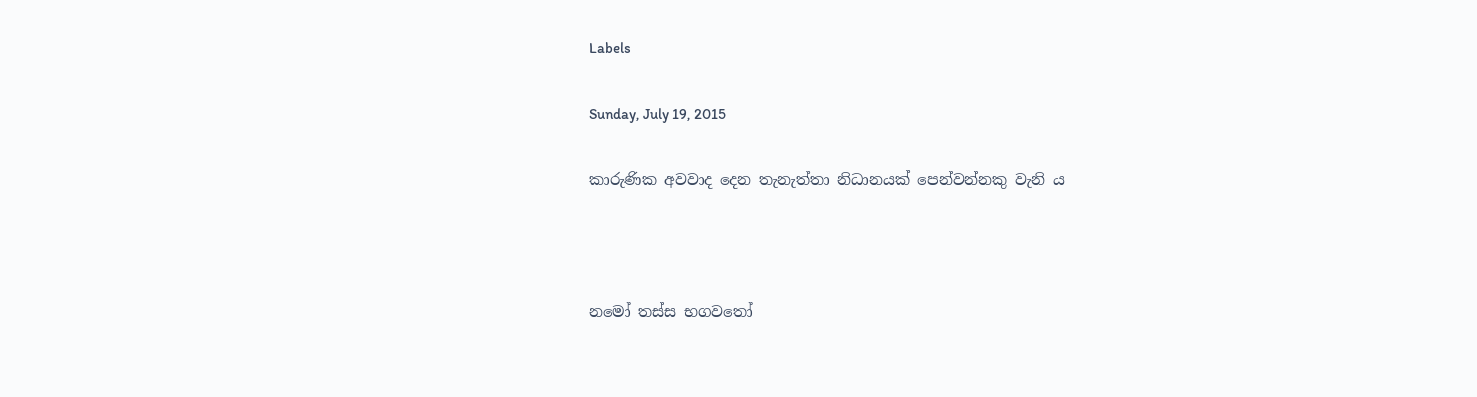Labels

Sunday, July 19, 2015

කාරුණික අවවාද දෙන තැනැත්තා නිධානයක් පෙන්වන්නකු වැනි ය



නමෝ තස්ස භගවතෝ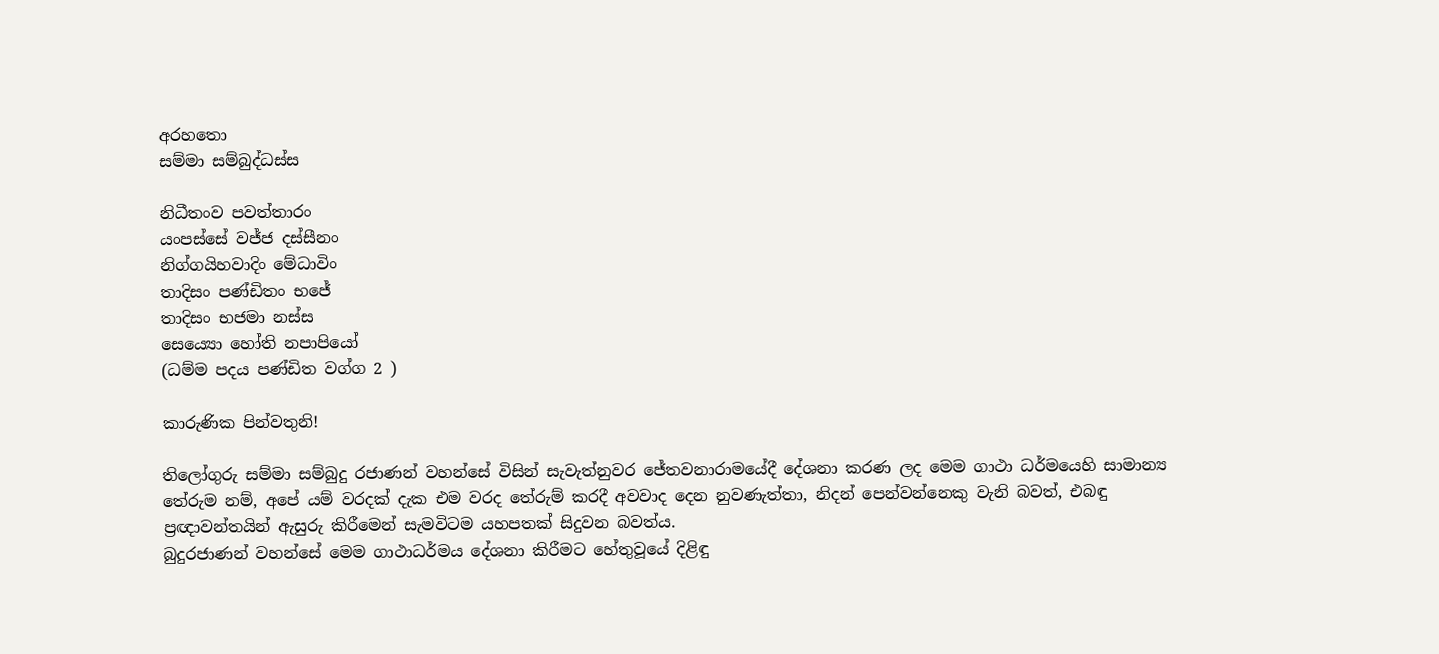අරහතො
සම්මා සම්බුද්ධස්ස

නිධීතංව පවත්තාරං
යංපස්සේ වජ්ජ දස්සීනං
නිග්ගයිහවාදිං මේධාවිං
තාදිසං පණ්ඩිතං භජේ
තාදිසං භජමා නස්ස
සෙය්‍යො හෝති නපාපියෝ
(ධම්ම පදය පණ්ඩිත වග්ග 2 )

කාරුණික පින්වතුනි!

තිලෝගුරු සම්මා සම්බුදු රජාණන් වහන්සේ විසින් සැවැත්නුවර ජේතවනාරාමයේදී දේශනා කරණ ලද මෙම ගාථා ධර්මයෙහි සාමාන්‍ය තේරුම නම්, අපේ යම් වරදක් දැක එම වරද තේරුම් කරදී අවවාද දෙන නුවණැත්තා, නිදන් පෙන්වන්නෙකු වැනි බවත්, එබඳු ප්‍රඥාවන්තයින් ඇසුරු කිරීමෙන් සැමවිටම යහපතක් සිදුවන බවත්ය.
බුදුරජාණන් වහන්සේ මෙම ගාථාධර්මය දේශනා කිරීමට හේතුවූයේ දිළිඳු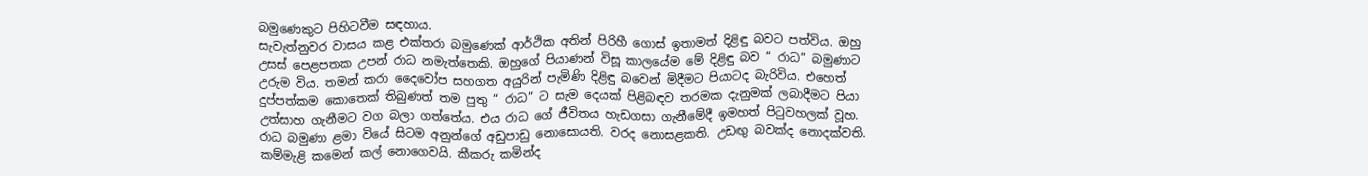බමුණෙකුට පිහිටවීම සඳහාය.
සැවැත්නුවර වාසය කළ එක්තරා බමුණෙක් ආර්ථික අතින් පිරිහී ගොස් ඉතාමත් දිළිඳු බවට පත්විය. ඔහු උසස් පෙළපතක උපන් රාධ නමැත්තෙකි. ඔහුගේ පියාණන් විසූ කාලයේම මේ දිළිඳු බව “ රාධ” බමුණාට උරුම විය. තමන් කරා දෛවෝප සහගත අයුරින් පැමිණි දිළිඳු බවෙන් මිදීමට පියාටද බැරිවිය. එහෙත් දුප්පත්කම කොතෙක් තිබුණත් තම පුතු “ රාධ” ට සැම දෙයක් පිළිබඳව තරමක දැනුමක් ලබාදීමට පියා උත්සාහ ගැනීමට වග බලා ගත්තේය. එය රාධ ගේ ජීවිතය හැඩගසා ගැනීමේදී ඉමහත් පිටුවහලක් වූහ.
රාධ බමුණා ළමා වියේ සිටම අනුන්ගේ අඩුපාඩු නොසොයති. වරද නොසළකති. උඩඟු බවක්ද නොදක්වති. කම්මැළි කමෙන් කල් නොගෙවයි. කීකරු කමින්ද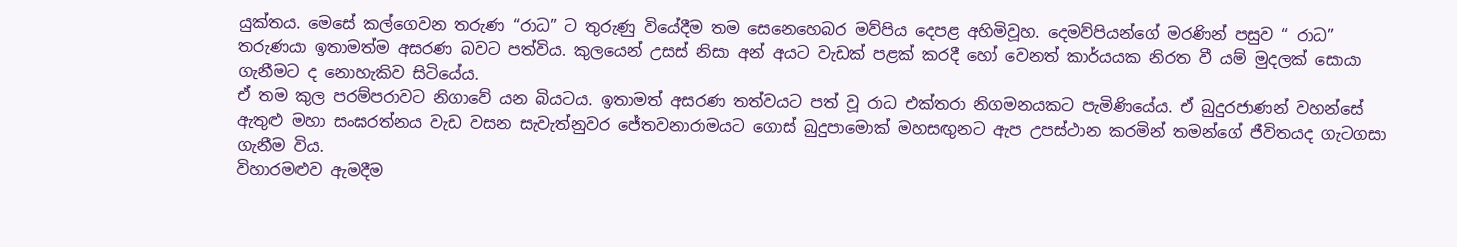යුක්තය. මෙසේ කල්ගෙවන තරුණ “රාධ” ට තුරුණු වියේදීම තම සෙනෙහෙබර මව්පිය දෙපළ අහිමිවූහ. දෙමව්පියන්ගේ මරණින් පසුව “ රාධ” තරුණයා ඉතාමත්ම අසරණ බවට පත්විය. කුලයෙන් උසස් නිසා අන් අයට වැඩක් පළක් කරදී හෝ වෙනත් කාර්යයක නිරත වී යම් මුදලක් සොයා ගැනීමට ද නොහැකිව සිටියේය.
ඒ තම කුල පරම්පරාවට නිගාවේ යන බියටය. ඉතාමත් අසරණ තත්වයට පත් වූ රාධ එක්තරා නිගමනයකට පැමිණියේය. ඒ බුදුරජාණන් වහන්සේ ඇතුළු මහා සංඝරත්නය වැඩ වසන සැවැත්නුවර ජේතවනාරාමයට ගොස් බුදුපාමොක් මහසඟුනට ඇප උපස්ථාන කරමින් තමන්ගේ ජීවිතයද ගැටගසා ගැනීම විය.
විහාරමළුව ඇමදීම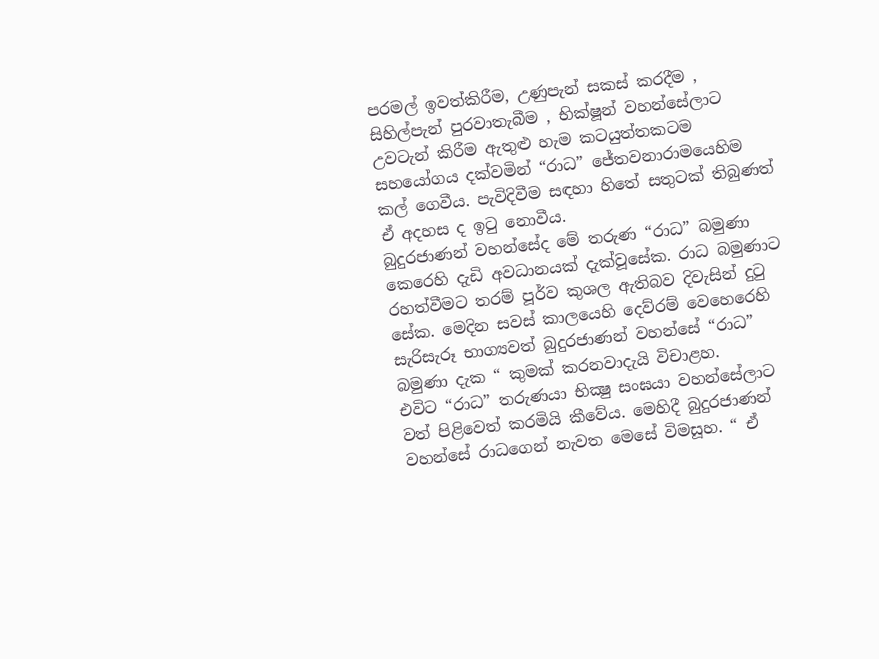පරමල් ඉවත්කිරීම, උණුපැන් සකස් කරදීම , සිහිල්පැන් පුරවාතැබීම , භික්ෂූන් වහන්සේලාට උවටැන් කිරීම ඇතුළු හැම කටයුත්තකටම සහයෝගය දක්වමින් “රාධ” ජේතවනාරාමයෙහිම කල් ගෙවීය. පැවිදිවීම සඳහා හිතේ සතුටක් තිබුණත් ඒ අදහස ද ඉටු නොවීය.
බුදුරජාණන් වහන්සේද මේ තරුණ “රාධ” බමුණා කෙරෙහි දැඩි අවධානයක් දැක්වූසේක. රාධ බමුණාට රහත්වීමට තරම් පූර්ව කුශල ඇතිබව දිවැසින් දුටු සේක. මෙදින සවස් කාලයෙහි දෙව්රම් වෙහෙරෙහි සැරිසැරූ භාග්‍යවත් බුදුරජාණන් වහන්සේ “රාධ” බමුණා දැක “ කුමක් කරනවාදැයි විචාළහ.
එවිට “රාධ” තරුණයා භික්‍ෂු සංඝයා වහන්සේලාට වත් පිළිවෙත් කරමියි කීවේය. මෙහිදී බුදුරජාණන් වහන්සේ රාධගෙන් නැවත මෙසේ විමසූහ. “ ඒ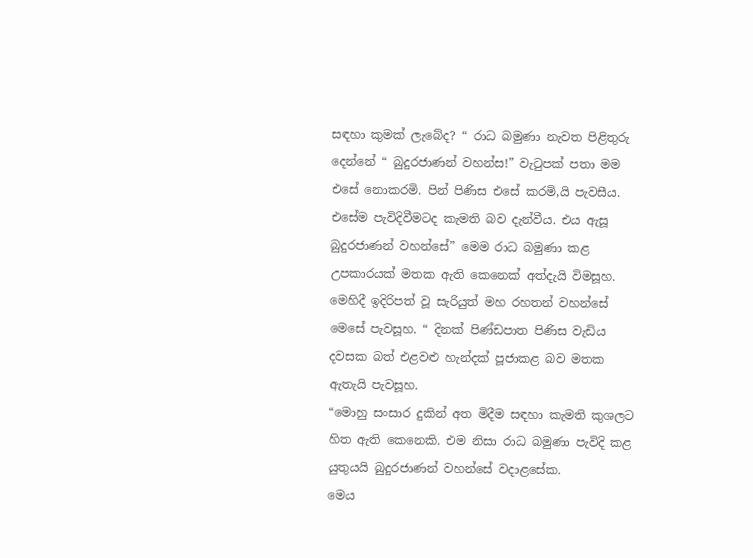සඳහා කුමක් ලැබේද? “ රාධ බමුණා නැවත පිළිතුරු දෙන්නේ “ බුදුරජාණන් වහන්ස!” වැටුපක් පතා මම එසේ නොකරමි. පින් පිණිස එසේ කරමි,යි පැවසීය. එසේම පැවිදිවීමටද කැමති බව දැන්වීය. එය ඇසූ බුදුරජාණන් වහන්සේ” මෙම රාධ බමුණා කළ උපකාරයක් මතක ඇති කෙනෙක් අත්දැයි විමසූහ. මෙහිදී ඉදිරිපත් වූ සැරියුත් මහ රහතන් වහන්සේ මෙසේ පැවසූහ. “ දිනක් පිණ්ඩපාත පිණිස වැඩිය දවසක බත් එළවළු හැන්දක් පූජාකළ බව මතක ඇතැයි පැවසූහ.
“මොහු සංසාර දුකින් අත මිදීම සඳහා කැමති කුශලට හිත ඇති කෙනෙකි. එම නිසා රාධ බමුණා පැවිදි කළ යුතුයයි බුදුරජාණන් වහන්සේ වදාළසේක.
මෙය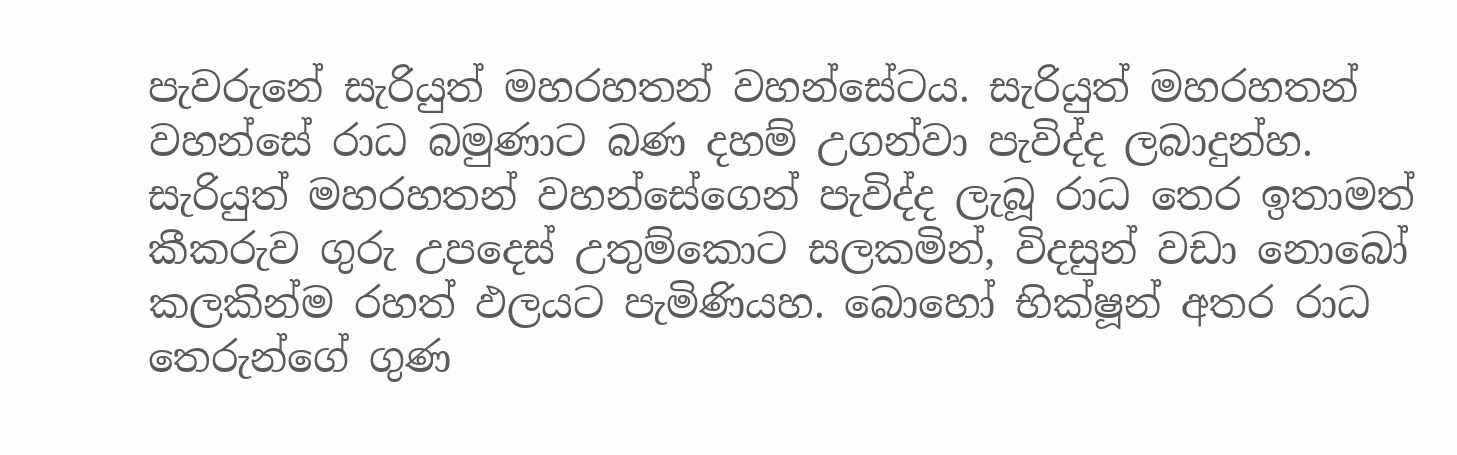පැවරුනේ සැරියුත් මහරහතන් වහන්සේටය. සැරියුත් මහරහතන් වහන්සේ රාධ බමුණාට බණ දහම් උගන්වා පැවිද්ද ලබාදුන්හ.
සැරියුත් මහරහතන් වහන්සේගෙන් පැවිද්ද ලැබූ රාධ තෙර ඉතාමත් කීකරුව ගුරු උපදෙස් උතුම්කොට සලකමින්, විදසුන් වඩා නොබෝ කලකින්ම රහත් ඵලයට පැමිණියහ. බොහෝ භික්ෂූන් අතර රාධ තෙරුන්ගේ ගුණ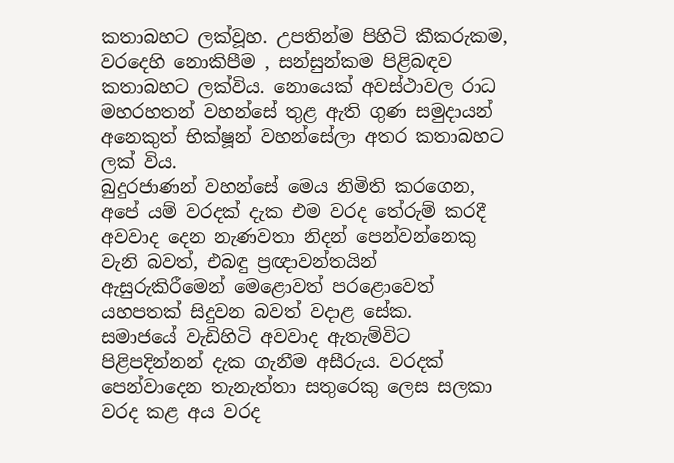කතාබහට ලක්වූහ. උපතින්ම පිහිටි කීකරුකම, වරදෙහි නොකිපීම , සන්සුන්කම පිළිබඳව කතාබහට ලක්විය. නොයෙක් අවස්ථාවල රාධ මහරහතන් වහන්සේ තුළ ඇති ගුණ සමුදායන් අනෙකුත් භික්ෂූන් වහන්සේලා අතර කතාබහට ලක් විය.
බුදුරජාණන් වහන්සේ මෙය නිමිති කරගෙන, අපේ යම් වරදක් දැක එම වරද තේරුම් කරදී අවවාද දෙන නැණවතා නිදන් පෙන්වන්නෙකු වැනි බවත්, එබඳු ප්‍රඥාවන්තයින් ඇසුරුකිරීමෙන් මෙළොවත් පරළොවෙත් යහපතක් සිදුවන බවත් වදාළ සේක.
සමාජයේ වැඩිහිටි අවවාද ඇතැම්විට පිළිපදින්නන් දැක ගැනීම අසීරුය. වරදක් පෙන්වාදෙන තැනැත්තා සතුරෙකු ලෙස සලකා වරද කළ අය වරද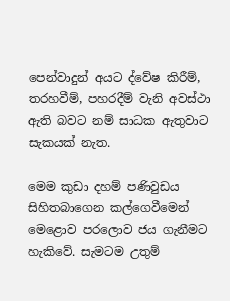පෙන්වාදුන් අයට ද්වේෂ කිරීම්, තරහවීම්, පහරදීම් වැනි අවස්ථා ඇති බවට නම් සාධක ඇතුවාට සැකයක් නැත.

මෙම කුඩා දහම් පණිවුඩය සිහිතබාගෙන කල්ගෙවීමෙන් මෙළොව පරලොව ජය ගැනීමට හැකිවේ. සැමටම උතුම්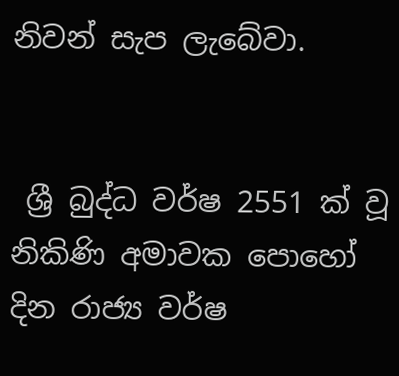නිවන් සැප ලැබේවා.


 ශ්‍රී බුද්ධ වර්ෂ 2551 ක් වූ නිකිණි අමාවක පොහෝ දින රාජ්‍ය වර්ෂ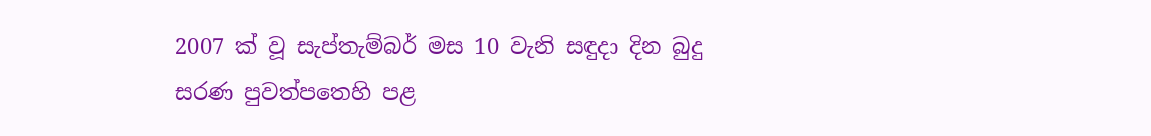2007 ක් වූ සැප්තැම්බර් මස 10 වැනි සඳුදා දින බුදු සරණ පුවත්පතෙහි පළ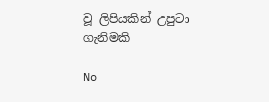වූ ලිපියකින් උපුටා ගැනිමකි

No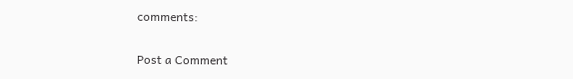comments:

Post a Comment